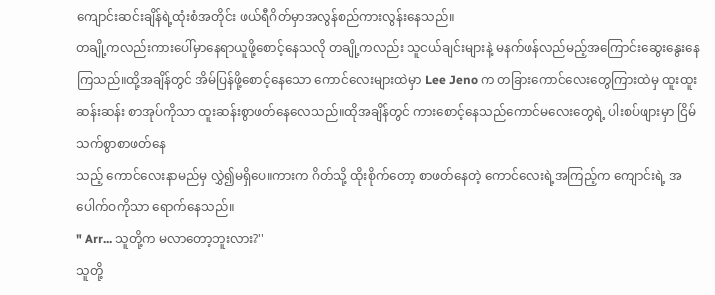ကျောင်းဆင်းချိန်ရဲ့ထုံးစံအတိုင်း ဖယ်ရီဂိတ်မှာအလွန်စည်ကားလွန်းနေသည်။
တချို့ကလည်းကားပေါ်မှာနေရာယူဖို့စောင့်နေသလို တချို့ကလည်း သူငယ်ချင်းများနဲ့ မနက်ဖန်လည်မည့်အကြောင်းဆွေးနွေးနေကြသည်။ထို့အချိန်တွင် အိမ်ပြန်ဖို့စောင့်နေသော ကောင်လေးများထဲမှာ Lee Jeno က တခြားကောင်လေးတွေကြားထဲမှ ထူးထူးဆန်းဆန်း စာအုပ်ကိုသာ ထူးဆန်းစွာဖတ်နေလေသည်။ထိုအချိန်တွင် ကားစောင့်နေသည်ကောင်မလေးတွေရဲ့ ပါးစပ်ဖျားမှာ ငြိမ်သက်စွာစာဖတ်နေ
သည့် ကောင်လေးနာမည်မှ လွှဲ၍မရှိပေ။ကားက ဂိတ်သို့ ထိုးစိုက်တော့ စာဖတ်နေတဲ့ ကောင်လေးရဲ့အကြည့်က ကျောင်းရဲ့ အပေါက်ဝကိုသာ ရောက်နေသည်။
" Arr... သူတို့က မလာတော့ဘူးလား?''
သူတို့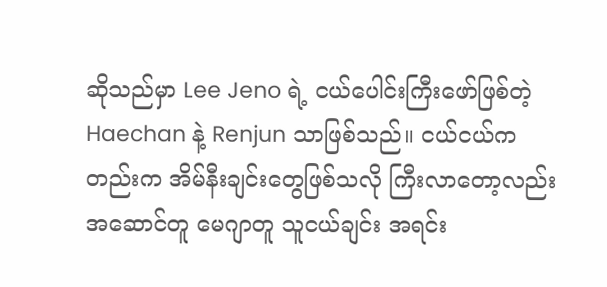ဆိုသည်မှာ Lee Jeno ရဲ့ ငယ်ပေါင်းကြီးဖော်ဖြစ်တဲ့ Haechan နဲ့ Renjun သာဖြစ်သည်။ ငယ်ငယ်ကတည်းက အိမ်နီးချင်းတွေဖြစ်သလို ကြီးလာတော့လည်း အဆောင်တူ မေဂျာတူ သူငယ်ချင်း အရင်း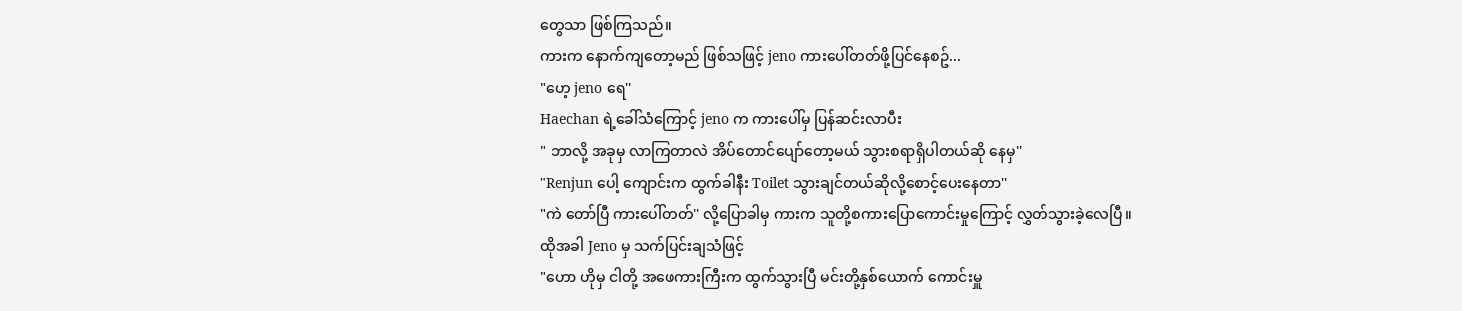တွေသာ ဖြစ်ကြသည်။
ကားက နောက်ကျတော့မည် ဖြစ်သဖြင့် jeno ကားပေါ်တတ်ဖို့ပြင်နေစဥ်...
"ဟေ့ jeno ရေ''
Haechan ရဲ့ခေါ်သံကြောင့် jeno က ကားပေါ်မှ ပြန်ဆင်းလာပီး
" ဘာလို့ အခုမှ လာကြတာလဲ အိပ်တောင်ပျော်တော့မယ် သွားစရာရှိပါတယ်ဆို နေမှ''
"Renjun ပေါ့ ကျောင်းက ထွက်ခါနီး Toilet သွားချင်တယ်ဆိုလို့စောင့်ပေးနေတာ''
"ကဲ တော်ပြီ ကားပေါ်တတ်'' လို့ပြောခါမှ ကားက သူတို့စကားပြောကောင်းမှုကြောင့် လွှတ်သွားခဲ့လေပြီ။
ထိုအခါ Jeno မှ သက်ပြင်းချသံဖြင့်
"ဟော ဟိုမှ ငါတို့ အဖေကားကြီးက ထွက်သွားပြီ မင်းတို့နှစ်ယောက် ကောင်းမှူ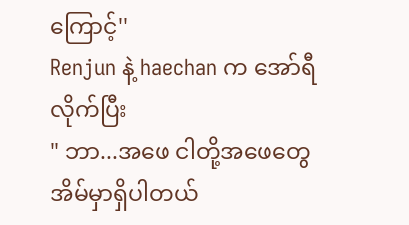ကြောင့်''
Renjun နဲ့ haechan က အော်ရီလိုက်ပြီး
" ဘာ...အဖေ ငါတို့အဖေတွေ အိမ်မှာရှိပါတယ်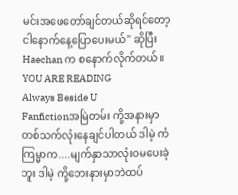မင်းအဖေတော်ချင်တယ်ဆိုရင်တော့ ငါနောက်နေ့ပြောပေးမယ်'' ဆိုပြီး Haechan က စနောက်လိုက်တယ်။
YOU ARE READING
Always Beside U
Fanfictionအမြဲတမ်း ကို့အနားမှာ တစ်သက်လုံးနေချင်ပါတယ် ဒါမဲ့ ကံကြမ္မာက....မျက်နှာသာလုံးဝမပေးခဲ့ဘူး ဒါမဲ့ ကို့ဘေးနားမှာဘဲထပ်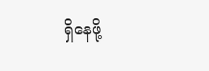ရှိနေဖို့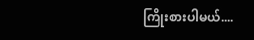ကြိုးစားပါမယ်....